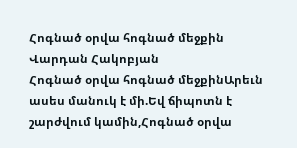Հոգնած օրվա հոգնած մեջքին
Վարդան Հակոբյան
Հոգնած օրվա հոգնած մեջքինԱրեւն ասես մանուկ է մի.Եվ ճիպոտն է շարժվում կամին,Հոգնած օրվա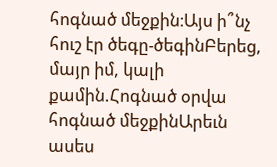հոգնած մեջքին։Այս ի՞նչ հուշ էր ծեգը-ծեգինԲերեց, մայր իմ, կալի քամին.Հոգնած օրվա հոգնած մեջքինԱրեւն ասես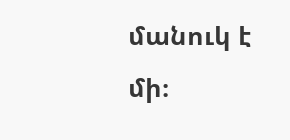մանուկ է մի։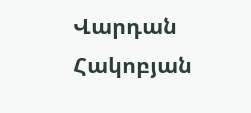Վարդան Հակոբյան